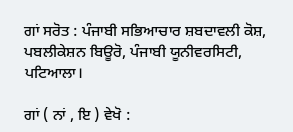ਗਾਂ ਸਰੋਤ : ਪੰਜਾਬੀ ਸਭਿਆਚਾਰ ਸ਼ਬਦਾਵਲੀ ਕੋਸ਼, ਪਬਲੀਕੇਸ਼ਨ ਬਿਊਰੋ, ਪੰਜਾਬੀ ਯੂਨੀਵਰਸਿਟੀ, ਪਟਿਆਲਾ।

ਗਾਂ ( ਨਾਂ , ਇ ) ਵੇਖੋ :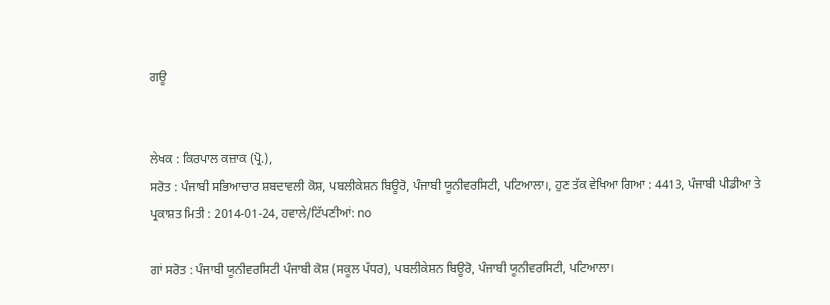ਗਊ


ਲੇਖਕ : ਕਿਰਪਾਲ ਕਜ਼ਾਕ (ਪ੍ਰੋ.),
ਸਰੋਤ : ਪੰਜਾਬੀ ਸਭਿਆਚਾਰ ਸ਼ਬਦਾਵਲੀ ਕੋਸ਼, ਪਬਲੀਕੇਸ਼ਨ ਬਿਊਰੋ, ਪੰਜਾਬੀ ਯੂਨੀਵਰਸਿਟੀ, ਪਟਿਆਲਾ।, ਹੁਣ ਤੱਕ ਵੇਖਿਆ ਗਿਆ : 4413, ਪੰਜਾਬੀ ਪੀਡੀਆ ਤੇ ਪ੍ਰਕਾਸ਼ਤ ਮਿਤੀ : 2014-01-24, ਹਵਾਲੇ/ਟਿੱਪਣੀਆਂ: no

ਗਾਂ ਸਰੋਤ : ਪੰਜਾਬੀ ਯੂਨੀਵਰਸਿਟੀ ਪੰਜਾਬੀ ਕੋਸ਼ (ਸਕੂਲ ਪੱਧਰ), ਪਬਲੀਕੇਸ਼ਨ ਬਿਊਰੋ, ਪੰਜਾਬੀ ਯੂਨੀਵਰਸਿਟੀ, ਪਟਿਆਲਾ।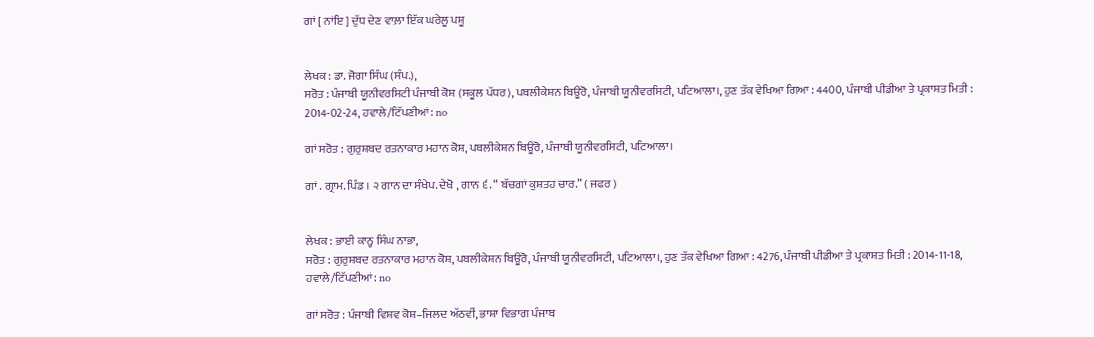ਗਾਂ [ ਨਾਂਇ ] ਦੁੱਧ ਦੇਣ ਵਾਲ਼ਾ ਇੱਕ ਘਰੇਲੂ ਪਸ਼ੂ


ਲੇਖਕ : ਡਾ. ਜੋਗਾ ਸਿੰਘ (ਸੰਪ.),
ਸਰੋਤ : ਪੰਜਾਬੀ ਯੂਨੀਵਰਸਿਟੀ ਪੰਜਾਬੀ ਕੋਸ਼ (ਸਕੂਲ ਪੱਧਰ), ਪਬਲੀਕੇਸ਼ਨ ਬਿਊਰੋ, ਪੰਜਾਬੀ ਯੂਨੀਵਰਸਿਟੀ, ਪਟਿਆਲਾ।, ਹੁਣ ਤੱਕ ਵੇਖਿਆ ਗਿਆ : 4400, ਪੰਜਾਬੀ ਪੀਡੀਆ ਤੇ ਪ੍ਰਕਾਸ਼ਤ ਮਿਤੀ : 2014-02-24, ਹਵਾਲੇ/ਟਿੱਪਣੀਆਂ: no

ਗਾਂ ਸਰੋਤ : ਗੁਰੁਸ਼ਬਦ ਰਤਨਾਕਾਰ ਮਹਾਨ ਕੋਸ਼, ਪਬਲੀਕੇਸ਼ਨ ਬਿਊਰੋ, ਪੰਜਾਬੀ ਯੂਨੀਵਰਸਿਟੀ, ਪਟਿਆਲਾ।

ਗਾਂ . ਗ੍ਰਾਮ. ਪਿੰਡ । ੨ ਗਾਨ ਦਾ ਸੰਖੇਪ. ਦੇਖੋ , ਗਾਨ ੬. “ ਬੱਚਗਾਂ ਕੁਸ਼ਤਹ ਚਾਰ.” ( ਜਫਰ )


ਲੇਖਕ : ਭਾਈ ਕਾਨ੍ਹ ਸਿੰਘ ਨਾਭਾ,
ਸਰੋਤ : ਗੁਰੁਸ਼ਬਦ ਰਤਨਾਕਾਰ ਮਹਾਨ ਕੋਸ਼, ਪਬਲੀਕੇਸ਼ਨ ਬਿਊਰੋ, ਪੰਜਾਬੀ ਯੂਨੀਵਰਸਿਟੀ, ਪਟਿਆਲਾ।, ਹੁਣ ਤੱਕ ਵੇਖਿਆ ਗਿਆ : 4276, ਪੰਜਾਬੀ ਪੀਡੀਆ ਤੇ ਪ੍ਰਕਾਸ਼ਤ ਮਿਤੀ : 2014-11-18, ਹਵਾਲੇ/ਟਿੱਪਣੀਆਂ: no

ਗਾਂ ਸਰੋਤ : ਪੰਜਾਬੀ ਵਿਸ਼ਵ ਕੋਸ਼–ਜਿਲਦ ਅੱਠਵੀਂ, ਭਾਸ਼ਾ ਵਿਭਾਗ ਪੰਜਾਬ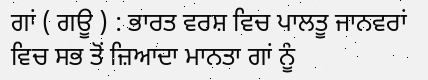ਗਾਂ ( ਗਊ ) : ਭਾਰਤ ਵਰਸ਼ ਵਿਚ ਪਾਲਤੂ ਜਾਨਵਰਾਂ ਵਿਚ ਸਭ ਤੋਂ ਜ਼ਿਆਦਾ ਮਾਨਤਾ ਗਾਂ ਨੂੰ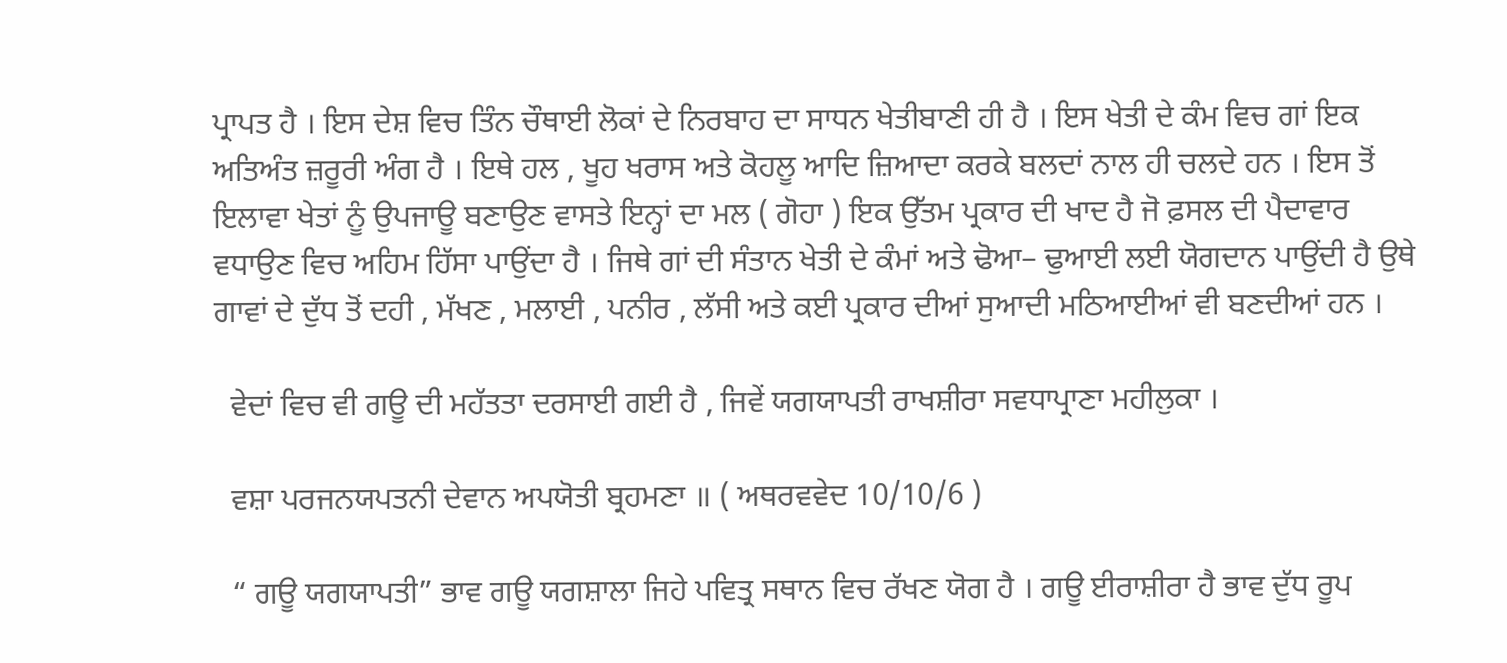ਪ੍ਰਾਪਤ ਹੈ । ਇਸ ਦੇਸ਼ ਵਿਚ ਤਿੰਨ ਚੌਥਾਈ ਲੋਕਾਂ ਦੇ ਨਿਰਬਾਹ ਦਾ ਸਾਧਨ ਖੇਤੀਬਾਣੀ ਹੀ ਹੈ । ਇਸ ਖੇਤੀ ਦੇ ਕੰਮ ਵਿਚ ਗਾਂ ਇਕ ਅਤਿਅੰਤ ਜ਼ਰੂਰੀ ਅੰਗ ਹੈ । ਇਥੇ ਹਲ , ਖੂਹ ਖਰਾਸ ਅਤੇ ਕੋਹਲੂ ਆਦਿ ਜ਼ਿਆਦਾ ਕਰਕੇ ਬਲਦਾਂ ਨਾਲ ਹੀ ਚਲਦੇ ਹਨ । ਇਸ ਤੋਂ ਇਲਾਵਾ ਖੇਤਾਂ ਨੂੰ ਉਪਜਾਊ ਬਣਾਉਣ ਵਾਸਤੇ ਇਨ੍ਹਾਂ ਦਾ ਮਲ ( ਗੋਹਾ ) ਇਕ ਉੱਤਮ ਪ੍ਰਕਾਰ ਦੀ ਖਾਦ ਹੈ ਜੋ ਫ਼ਸਲ ਦੀ ਪੈਦਾਵਾਰ ਵਧਾਉਣ ਵਿਚ ਅਹਿਮ ਹਿੱਸਾ ਪਾਉਂਦਾ ਹੈ । ਜਿਥੇ ਗਾਂ ਦੀ ਸੰਤਾਨ ਖੇਤੀ ਦੇ ਕੰਮਾਂ ਅਤੇ ਢੋਆ– ਢੁਆਈ ਲਈ ਯੋਗਦਾਨ ਪਾਉਂਦੀ ਹੈ ਉਥੇ ਗਾਵਾਂ ਦੇ ਦੁੱਧ ਤੋਂ ਦਹੀ , ਮੱਖਣ , ਮਲਾਈ , ਪਨੀਰ , ਲੱਸੀ ਅਤੇ ਕਈ ਪ੍ਰਕਾਰ ਦੀਆਂ ਸੁਆਦੀ ਮਠਿਆਈਆਂ ਵੀ ਬਣਦੀਆਂ ਹਨ ।

  ਵੇਦਾਂ ਵਿਚ ਵੀ ਗਊ ਦੀ ਮਹੱਤਤਾ ਦਰਸਾਈ ਗਈ ਹੈ , ਜਿਵੇਂ ਯਗਯਾਪਤੀ ਰਾਖਸ਼ੀਰਾ ਸਵਧਾਪ੍ਰਾਣਾ ਮਹੀਲੁਕਾ ।

  ਵਸ਼ਾ ਪਰਜਨਯਪਤਨੀ ਦੇਵਾਨ ਅਪਯੋਤੀ ਬ੍ਰਹਮਣਾ ॥ ( ਅਥਰਵਵੇਦ 10/10/6 )

  “ ਗਊ ਯਗਯਾਪਤੀ” ਭਾਵ ਗਊ ਯਗਸ਼ਾਲਾ ਜਿਹੇ ਪਵਿਤ੍ਰ ਸਥਾਨ ਵਿਚ ਰੱਖਣ ਯੋਗ ਹੈ । ਗਊ ਈਰਾਸ਼ੀਰਾ ਹੈ ਭਾਵ ਦੁੱਧ ਰੂਪ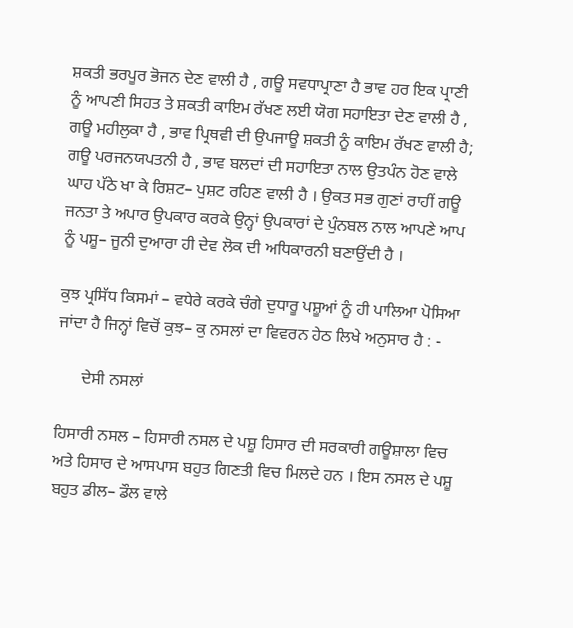ਸ਼ਕਤੀ ਭਰਪੂਰ ਭੋਜਨ ਦੇਣ ਵਾਲੀ ਹੈ , ਗਊ ਸਵਧਾਪ੍ਰਾਣਾ ਹੈ ਭਾਵ ਹਰ ਇਕ ਪ੍ਰਾਣੀ ਨੂੰ ਆਪਣੀ ਸਿਹਤ ਤੇ ਸ਼ਕਤੀ ਕਾਇਮ ਰੱਖਣ ਲਈ ਯੋਗ ਸਹਾਇਤਾ ਦੇਣ ਵਾਲੀ ਹੈ , ਗਊ ਮਹੀਲੁਕਾ ਹੈ , ਭਾਵ ਪ੍ਰਿਥਵੀ ਦੀ ਉਪਜਾਊ ਸ਼ਕਤੀ ਨੂੰ ਕਾਇਮ ਰੱਖਣ ਵਾਲੀ ਹੈ; ਗਊ ਪਰਜਨਯਪਤਨੀ ਹੈ , ਭਾਵ ਬਲਦਾਂ ਦੀ ਸਹਾਇਤਾ ਨਾਲ ਉਤਪੰਨ ਹੋਣ ਵਾਲੇ ਘਾਹ ਪੱਠੇ ਖਾ ਕੇ ਰਿਸ਼ਟ– ਪੁਸ਼ਟ ਰਹਿਣ ਵਾਲੀ ਹੈ । ਉਕਤ ਸਭ ਗੁਣਾਂ ਰਾਹੀਂ ਗਊ ਜਨਤਾ ਤੇ ਅਪਾਰ ਉਪਕਾਰ ਕਰਕੇ ਉਨ੍ਹਾਂ ਉਪਕਾਰਾਂ ਦੇ ਪੁੰਨਬਲ ਨਾਲ ਆਪਣੇ ਆਪ ਨੂੰ ਪਸ਼ੂ– ਜੂਨੀ ਦੁਆਰਾ ਹੀ ਦੇਵ ਲੋਕ ਦੀ ਅਧਿਕਾਰਨੀ ਬਣਾਉਂਦੀ ਹੈ ।

ਕੁਝ ਪ੍ਰਸਿੱਧ ਕਿਸਮਾਂ – ਵਧੇਰੇ ਕਰਕੇ ਚੰਗੇ ਦੁਧਾਰੂ ਪਸ਼ੂਆਂ ਨੂੰ ਹੀ ਪਾਲਿਆ ਪੋਸਿਆ ਜਾਂਦਾ ਹੈ ਜਿਨ੍ਹਾਂ ਵਿਚੋਂ ਕੁਝ– ਕੁ ਨਸਲਾਂ ਦਾ ਵਿਵਰਨ ਹੇਠ ਲਿਖੇ ਅਨੁਸਾਰ ਹੈ : -

      ਦੇਸੀ ਨਸਲਾਂ

ਹਿਸਾਰੀ ਨਸਲ – ਹਿਸਾਰੀ ਨਸਲ ਦੇ ਪਸ਼ੂ ਹਿਸਾਰ ਦੀ ਸਰਕਾਰੀ ਗਊਸ਼ਾਲਾ ਵਿਚ ਅਤੇ ਹਿਸਾਰ ਦੇ ਆਸਪਾਸ ਬਹੁਤ ਗਿਣਤੀ ਵਿਚ ਮਿਲਦੇ ਹਨ । ਇਸ ਨਸਲ ਦੇ ਪਸ਼ੂ ਬਹੁਤ ਡੀਲ– ਡੌਲ ਵਾਲੇ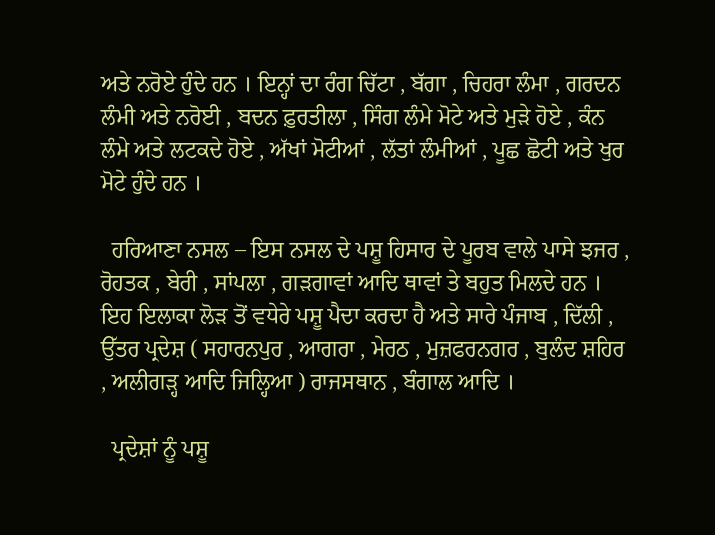ਅਤੇ ਨਰੋਏ ਹੁੰਦੇ ਹਨ । ਇਨ੍ਹਾਂ ਦਾ ਰੰਗ ਚਿੱਟਾ , ਬੱਗਾ , ਚਿਹਰਾ ਲੰਮਾ , ਗਰਦਨ ਲੰਮੀ ਅਤੇ ਨਰੋਈ , ਬਦਨ ਫ਼ੁਰਤੀਲਾ , ਸਿੰਗ ਲੰਮੇ ਮੋਟੇ ਅਤੇ ਮੁੜੇ ਹੋਏ , ਕੰਨ ਲੰਮੇ ਅਤੇ ਲਟਕਦੇ ਹੋਏ , ਅੱਖਾਂ ਮੋਟੀਆਂ , ਲੱਤਾਂ ਲੰਮੀਆਂ , ਪੂਛ ਛੋਟੀ ਅਤੇ ਖੁਰ ਮੋਟੇ ਹੁੰਦੇ ਹਨ ।

  ਹਰਿਆਣਾ ਨਸਲ – ਇਸ ਨਸਲ ਦੇ ਪਸ਼ੂ ਹਿਸਾਰ ਦੇ ਪੂਰਬ ਵਾਲੇ ਪਾਸੇ ਝਜਰ , ਰੋਹਤਕ , ਬੇਰੀ , ਸਾਂਪਲਾ , ਗੜਗਾਵਾਂ ਆਦਿ ਥਾਵਾਂ ਤੇ ਬਹੁਤ ਮਿਲਦੇ ਹਨ । ਇਹ ਇਲਾਕਾ ਲੋੜ ਤੋਂ ਵਧੇਰੇ ਪਸ਼ੂ ਪੈਦਾ ਕਰਦਾ ਹੈ ਅਤੇ ਸਾਰੇ ਪੰਜਾਬ , ਦਿੱਲੀ , ਉੱਤਰ ਪ੍ਰਦੇਸ਼ ( ਸਹਾਰਨਪੁਰ , ਆਗਰਾ , ਮੇਰਠ , ਮੁਜ਼ਫਰਨਗਰ , ਬੁਲੰਦ ਸ਼ਹਿਰ , ਅਲੀਗੜ੍ਹ ਆਦਿ ਜਿਲ੍ਹਿਆ ) ਰਾਜਸਥਾਨ , ਬੰਗਾਲ ਆਦਿ ।

  ਪ੍ਰਦੇਸ਼ਾਂ ਨੂੰ ਪਸ਼ੂ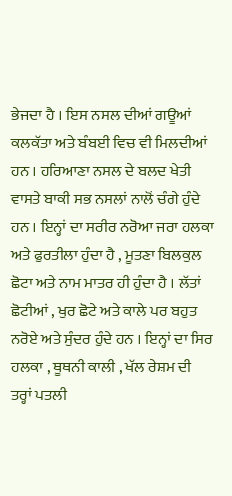ਭੇਜਦਾ ਹੈ । ਇਸ ਨਸਲ ਦੀਆਂ ਗਊਆਂ ਕਲਕੱਤਾ ਅਤੇ ਬੰਬਈ ਵਿਚ ਵੀ ਮਿਲਦੀਆਂ ਹਨ । ਹਰਿਆਣਾ ਨਸਲ ਦੇ ਬਲਦ ਖੇਤੀ ਵਾਸਤੇ ਬਾਕੀ ਸਭ ਨਸਲਾਂ ਨਾਲੋਂ ਚੰਗੇ ਹੁੰਦੇ ਹਨ । ਇਨ੍ਹਾਂ ਦਾ ਸਰੀਰ ਨਰੋਆ ਜਰਾ ਹਲਕਾ ਅਤੇ ਫੁਰਤੀਲਾ ਹੁੰਦਾ ਹੈ , ਮੂਤਣਾ ਬਿਲਕੁਲ ਛੋਟਾ ਅਤੇ ਨਾਮ ਮਾਤਰ ਹੀ ਹੁੰਦਾ ਹੈ । ਲੱਤਾਂ ਛੋਟੀਆਂ , ਖੁਰ ਛੋਟੇ ਅਤੇ ਕਾਲੇ ਪਰ ਬਹੁਤ ਨਰੋਏ ਅਤੇ ਸੁੰਦਰ ਹੁੰਦੇ ਹਨ । ਇਨ੍ਹਾਂ ਦਾ ਸਿਰ ਹਲਕਾ , ਥੂਥਨੀ ਕਾਲੀ , ਖੱਲ ਰੇਸ਼ਮ ਦੀ ਤਰ੍ਹਾਂ ਪਤਲੀ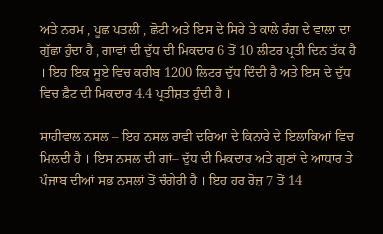ਅਤੇ ਨਰਮ , ਪੂਛ ਪਤਲੀ , ਛੋਟੀ ਅਤੇ ਇਸ ਦੇ ਸਿਰੇ ਤੇ ਕਾਲੇ ਰੰਗ ਦੇ ਵਾਲਾ ਦਾ ਗੁੱਛਾ ਹੁੰਦਾ ਹੈ , ਗਾਵਾਂ ਦੀ ਦੁੱਧ ਦੀ ਮਿਕਦਾਰ 6 ਤੋਂ 10 ਲੀਟਰ ਪ੍ਰਤੀ ਦਿਨ ਤੱਕ ਹੈ । ਇਹ ਇਕ ਸੂਏ ਵਿਚ ਕਰੀਬ 1200 ਲਿਟਰ ਦੁੱਧ ਦਿੰਦੀ ਹੈ ਅਤੇ ਇਸ ਦੇ ਦੁੱਧ ਵਿਚ ਫ਼ੈਟ ਦੀ ਮਿਕਦਾਰ 4.4 ਪ੍ਰਤੀਸ਼ਤ ਹੁੰਦੀ ਹੈ ।

ਸਾਹੀਵਾਲ ਨਸਲ – ਇਹ ਨਸਲ ਰਾਵੀ ਦਰਿਆ ਦੇ ਕਿਨਾਰੇ ਦੇ ਇਲਾਕਿਆਂ ਵਿਚ ਮਿਲਦੀ ਹੈ । ਇਸ ਨਸਲ ਦੀ ਗਾਂ– ਦੁੱਧ ਦੀ ਮਿਕਦਾਰ ਅਤੇ ਗੁਣਾਂ ਦੇ ਆਧਾਰ ਤੇ ਪੰਜਾਬ ਦੀਆਂ ਸਭ ਨਸਲਾਂ ਤੋਂ ਚੰਗੇਰੀ ਹੈ । ਇਹ ਹਰ ਰੋਜ਼ 7 ਤੋਂ 14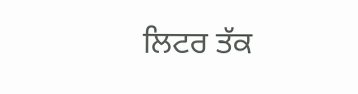ਲਿਟਰ ਤੱਕ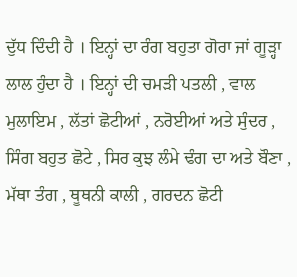ਦੁੱਧ ਦਿੰਦੀ ਹੈ । ਇਨ੍ਹਾਂ ਦਾ ਰੰਗ ਬਹੁਤਾ ਗੋਰਾ ਜਾਂ ਗੂੜ੍ਹਾ ਲਾਲ ਹੁੰਦਾ ਹੈ । ਇਨ੍ਹਾਂ ਦੀ ਚਮੜੀ ਪਤਲੀ , ਵਾਲ ਮੁਲਾਇਮ , ਲੱਤਾਂ ਛੋਟੀਆਂ , ਨਰੋਈਆਂ ਅਤੇ ਸੁੰਦਰ , ਸਿੰਗ ਬਹੁਤ ਛੋਟੇ , ਸਿਰ ਕੁਝ ਲੰਮੇ ਢੰਗ ਦਾ ਅਤੇ ਬੌਣਾ , ਮੱਥਾ ਤੰਗ , ਥੂਥਨੀ ਕਾਲੀ , ਗਰਦਨ ਛੋਟੀ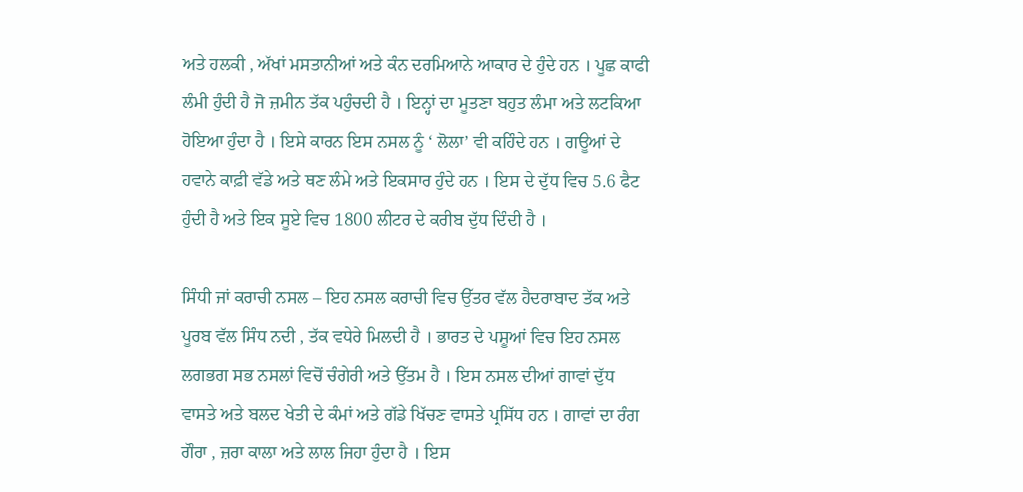ਅਤੇ ਹਲਕੀ , ਅੱਖਾਂ ਮਸਤਾਨੀਆਂ ਅਤੇ ਕੰਨ ਦਰਮਿਆਨੇ ਆਕਾਰ ਦੇ ਹੁੰਦੇ ਹਨ । ਪੂਛ ਕਾਫੀ ਲੰਮੀ ਹੁੰਦੀ ਹੈ ਜੋ ਜ਼ਮੀਨ ਤੱਕ ਪਹੁੰਚਦੀ ਹੈ । ਇਨ੍ਹਾਂ ਦਾ ਮੂਤਣਾ ਬਹੁਤ ਲੰਮਾ ਅਤੇ ਲਟਕਿਆ ਹੋਇਆ ਹੁੰਦਾ ਹੈ । ਇਸੇ ਕਾਰਨ ਇਸ ਨਸਲ ਨੂੰ ‘ ਲੋਲਾ’ ਵੀ ਕਹਿੰਦੇ ਹਨ । ਗਊਆਂ ਦੇ ਹਵਾਨੇ ਕਾਫ਼ੀ ਵੱਡੇ ਅਤੇ ਥਣ ਲੰਮੇ ਅਤੇ ਇਕਸਾਰ ਹੁੰਦੇ ਹਨ । ਇਸ ਦੇ ਦੁੱਧ ਵਿਚ 5.6 ਫੈਟ ਹੁੰਦੀ ਹੈ ਅਤੇ ਇਕ ਸੂਏ ਵਿਚ 1800 ਲੀਟਰ ਦੇ ਕਰੀਬ ਦੁੱਧ ਦਿੰਦੀ ਹੈ ।

ਸਿੰਧੀ ਜਾਂ ਕਰਾਚੀ ਨਸਲ – ਇਹ ਨਸਲ ਕਰਾਚੀ ਵਿਚ ਉੱਤਰ ਵੱਲ ਹੈਦਰਾਬਾਦ ਤੱਕ ਅਤੇ ਪੂਰਬ ਵੱਲ ਸਿੰਧ ਨਦੀ , ਤੱਕ ਵਧੇਰੇ ਮਿਲਦੀ ਹੈ । ਭਾਰਤ ਦੇ ਪਸ਼ੂਆਂ ਵਿਚ ਇਹ ਨਸਲ ਲਗਭਗ ਸਭ ਨਸਲਾਂ ਵਿਚੋਂ ਚੰਗੇਰੀ ਅਤੇ ਉੱਤਮ ਹੈ । ਇਸ ਨਸਲ ਦੀਆਂ ਗਾਵਾਂ ਦੁੱਧ ਵਾਸਤੇ ਅਤੇ ਬਲਦ ਖੇਤੀ ਦੇ ਕੰਮਾਂ ਅਤੇ ਗੱਡੇ ਖਿੱਚਣ ਵਾਸਤੇ ਪ੍ਰਸਿੱਧ ਹਨ । ਗਾਵਾਂ ਦਾ ਰੰਗ ਗੌਰਾ , ਜ਼ਰਾ ਕਾਲਾ ਅਤੇ ਲਾਲ ਜਿਹਾ ਹੁੰਦਾ ਹੈ । ਇਸ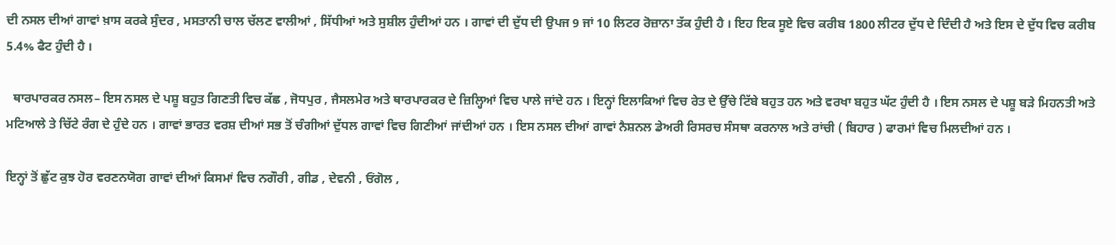ਦੀ ਨਸਲ ਦੀਆਂ ਗਾਵਾਂ ਖ਼ਾਸ ਕਰਕੇ ਸੁੰਦਰ , ਮਸਤਾਨੀ ਚਾਲ ਚੱਲਣ ਵਾਲੀਆਂ , ਸਿੱਧੀਆਂ ਅਤੇ ਸੁਸ਼ੀਲ ਹੁੰਦੀਆਂ ਹਨ । ਗਾਵਾਂ ਦੀ ਦੁੱਧ ਦੀ ਉਪਜ 9 ਜਾਂ 10 ਲਿਟਰ ਰੋਜ਼ਾਨਾ ਤੱਕ ਹੁੰਦੀ ਹੈ । ਇਹ ਇਕ ਸੂਏ ਵਿਚ ਕਰੀਬ 1800 ਲੀਟਰ ਦੁੱਧ ਦੇ ਦਿੰਦੀ ਹੈ ਅਤੇ ਇਸ ਦੇ ਦੁੱਧ ਵਿਚ ਕਰੀਬ 5.4% ਫੈਟ ਹੁੰਦੀ ਹੈ ।

  ਥਾਰਪਾਰਕਰ ਨਸਲ– ਇਸ ਨਸਲ ਦੇ ਪਸ਼ੂ ਬਹੁਤ ਗਿਣਤੀ ਵਿਚ ਕੱਛ , ਜੋਧਪੁਰ , ਜੈਸਲਮੇਰ ਅਤੇ ਥਾਰਪਾਰਕਰ ਦੇ ਜ਼ਿਲ੍ਹਿਆਂ ਵਿਚ ਪਾਲੇ ਜਾਂਦੇ ਹਨ । ਇਨ੍ਹਾਂ ਇਲਾਕਿਆਂ ਵਿਚ ਰੇਤ ਦੇ ਉੱਚੇ ਟਿੱਬੇ ਬਹੁਤ ਹਨ ਅਤੇ ਵਰਖਾ ਬਹੁਤ ਘੱਟ ਹੁੰਦੀ ਹੈ । ਇਸ ਨਸਲ ਦੇ ਪਸ਼ੂ ਬੜੇ ਮਿਹਨਤੀ ਅਤੇ ਮਟਿਆਲੇ ਤੇ ਚਿੱਟੇ ਰੰਗ ਦੇ ਹੁੰਦੇ ਹਨ । ਗਾਵਾਂ ਭਾਰਤ ਵਰਸ਼ ਦੀਆਂ ਸਭ ਤੋਂ ਚੰਗੀਆਂ ਦੁੱਧਲ ਗਾਵਾਂ ਵਿਚ ਗਿਣੀਆਂ ਜਾਂਦੀਆਂ ਹਨ । ਇਸ ਨਸਲ ਦੀਆਂ ਗਾਵਾਂ ਨੈਸ਼ਨਲ ਡੇਅਰੀ ਰਿਸਰਚ ਸੰਸਥਾ ਕਰਨਾਲ ਅਤੇ ਰਾਂਚੀ ( ਬਿਹਾਰ ) ਫਾਰਮਾਂ ਵਿਚ ਮਿਲਦੀਆਂ ਹਨ ।

ਇਨ੍ਹਾਂ ਤੋਂ ਛੁੱਟ ਕੁਝ ਹੋਰ ਵਰਣਨਯੋਗ ਗਾਵਾਂ ਦੀਆਂ ਕਿਸਮਾਂ ਵਿਚ ਨਗੌਰੀ , ਗੀਡ , ਦੇਵਨੀ , ਓਂਗੋਲ ,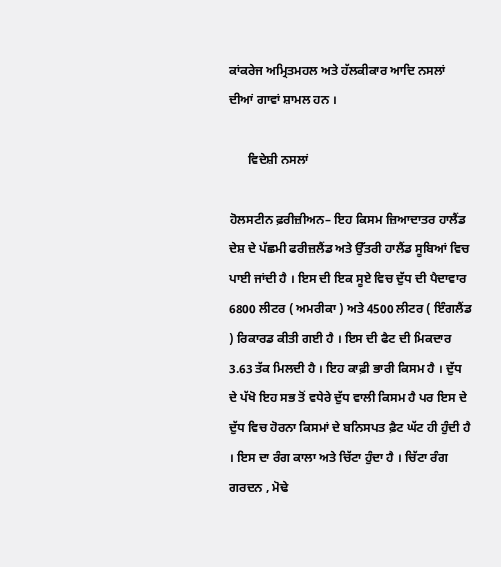ਕਾਂਕਰੇਜ ਅਮ੍ਰਿਤਮਹਲ ਅਤੇ ਹੱਲਕੀਕਾਰ ਆਦਿ ਨਸਲਾਂ ਦੀਆਂ ਗਾਵਾਂ ਸ਼ਾਮਲ ਹਨ ।

      ਵਿਦੇਸ਼ੀ ਨਸਲਾਂ

ਹੋਲਸਟੀਨ ਫ਼ਰੀਜ਼ੀਅਨ– ਇਹ ਕਿਸਮ ਜ਼ਿਆਦਾਤਰ ਹਾਲੈਂਡ ਦੇਸ਼ ਦੇ ਪੱਛਮੀ ਫਰੀਜ਼ਲੈਂਡ ਅਤੇ ਉੱਤਰੀ ਹਾਲੈਂਡ ਸੂਬਿਆਂ ਵਿਚ ਪਾਈ ਜਾਂਦੀ ਹੈ । ਇਸ ਦੀ ਇਕ ਸੂਏ ਵਿਚ ਦੁੱਧ ਦੀ ਪੈਦਾਵਾਰ 6800 ਲੀਟਰ ( ਅਮਰੀਕਾ ) ਅਤੇ 4500 ਲੀਟਰ ( ਇੰਗਲੈਂਡ ) ਰਿਕਾਰਡ ਕੀਤੀ ਗਈ ਹੈ । ਇਸ ਦੀ ਫੈਟ ਦੀ ਮਿਕਦਾਰ 3.63 ਤੱਕ ਮਿਲਦੀ ਹੈ । ਇਹ ਕਾਫ਼ੀ ਭਾਰੀ ਕਿਸਮ ਹੈ । ਦੁੱਧ ਦੇ ਪੱਖੋ ਇਹ ਸਭ ਤੋਂ ਵਧੇਰੇ ਦੁੱਧ ਵਾਲੀ ਕਿਸਮ ਹੈ ਪਰ ਇਸ ਦੇ ਦੁੱਧ ਵਿਚ ਹੋਰਨਾ ਕਿਸਮਾਂ ਦੇ ਬਨਿਸਪਤ ਫ਼ੈਟ ਘੱਟ ਹੀ ਹੁੰਦੀ ਹੈ । ਇਸ ਦਾ ਰੰਗ ਕਾਲਾ ਅਤੇ ਚਿੱਟਾ ਹੁੰਦਾ ਹੈ । ਚਿੱਟਾ ਰੰਗ ਗਰਦਨ , ਮੋਢੇ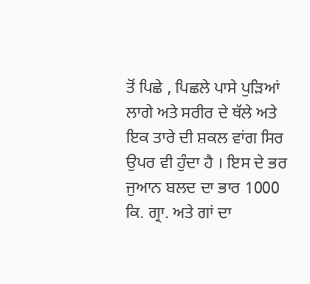ਤੋਂ ਪਿਛੇ , ਪਿਛਲੇ ਪਾਸੇ ਪੁੜਿਆਂ ਲਾਗੇ ਅਤੇ ਸਰੀਰ ਦੇ ਥੱਲੇ ਅਤੇ ਇਕ ਤਾਰੇ ਦੀ ਸ਼ਕਲ ਵਾਂਗ ਸਿਰ ਉਪਰ ਵੀ ਹੁੰਦਾ ਹੈ । ਇਸ ਦੇ ਭਰ ਜੁਆਨ ਬਲਦ ਦਾ ਭਾਰ 1000 ਕਿ. ਗ੍ਰਾ. ਅਤੇ ਗਾਂ ਦਾ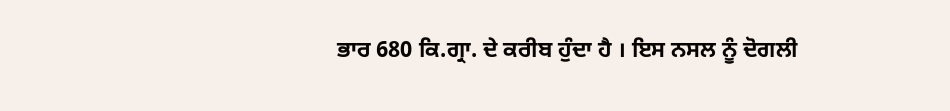ਭਾਰ 680 ਕਿ.ਗ੍ਰਾ. ਦੇ ਕਰੀਬ ਹੁੰਦਾ ਹੈ । ਇਸ ਨਸਲ ਨੂੰ ਦੋਗਲੀ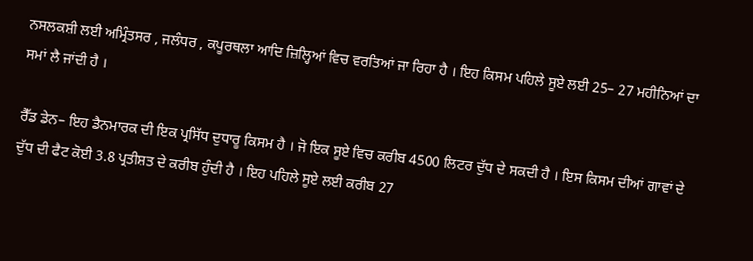ਨਸਲਕਸ਼ੀ ਲਈ ਅਮ੍ਰਿੰਤਸਰ , ਜਲੰਧਰ , ਕਪੂਰਥਲਾ ਆਦਿ ਜ਼ਿਲ੍ਹਿਆਂ ਵਿਚ ਵਰਤਿਆਂ ਜਾ ਰਿਹਾ ਹੈ । ਇਹ ਕਿਸਮ ਪਹਿਲੇ ਸੂਏ ਲਈ 25– 27 ਮਹੀਨਿਆਂ ਦਾ ਸਮਾਂ ਲੈ ਜਾਂਦੀ ਹੈ ।

ਰੈੱਡ ਡੇਨ– ਇਹ ਡੈਨਮਾਰਕ ਦੀ ਇਕ ਪ੍ਰਸਿੱਧ ਦੁਧਾਰੂ ਕਿਸਮ ਹੈ । ਜੋ ਇਕ ਸੂਏ ਵਿਚ ਕਰੀਬ 4500 ਲਿਟਰ ਦੁੱਧ ਦੇ ਸਕਦੀ ਹੈ । ਇਸ ਕਿਸਮ ਦੀਆਂ ਗਾਵਾਂ ਦੇ ਦੁੱਧ ਦੀ ਫੈਟ ਕੋਈ 3.8 ਪ੍ਰਤੀਸ਼ਤ ਦੇ ਕਰੀਬ ਹੁੰਦੀ ਹੈ । ਇਹ ਪਹਿਲੇ ਸੂਏ ਲਈ ਕਰੀਬ 27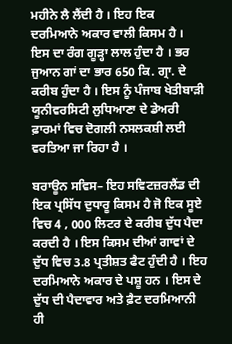ਮਹੀਨੇ ਲੈ ਲੈਂਦੀ ਹੈ । ਇਹ ਇਕ ਦਰਮਿਆਨੇ ਅਕਾਰ ਵਾਲੀ ਕਿਸਮ ਹੈ । ਇਸ ਦਾ ਰੰਗ ਗੂੜ੍ਹਾ ਲਾਲ ਹੁੰਦਾ ਹੈ । ਭਰ ਜੁਆਨ ਗਾਂ ਦਾ ਭਾਰ 650 ਕਿ. ਗ੍ਰਾ. ਦੇ ਕਰੀਬ ਹੁੰਦਾ ਹੈ । ਇਸ ਨੂੰ ਪੰਜਾਬ ਖੇਤੀਬਾੜੀ ਯੂਨੀਵਰਸਿਟੀ ਲੁਧਿਆਣਾ ਦੇ ਡੇਅਰੀ ਫ਼ਾਰਮਾਂ ਵਿਚ ਦੋਗਲੀ ਨਸਲਕਸ਼ੀ ਲਈ ਵਰਤਿਆ ਜਾ ਰਿਹਾ ਹੈ ।

ਬਰਾਊਨ ਸਵਿਸ– ਇਹ ਸਵਿਟਜ਼ਰਲੈਂਡ ਦੀ ਇਕ ਪ੍ਰਸਿੱਧ ਦੁਧਾਰੂ ਕਿਸਮ ਹੈ ਜੋ ਇਕ ਸੂਏ ਵਿਚ 4 , 000 ਲਿਟਰ ਦੇ ਕਰੀਬ ਦੁੱਧ ਪੈਦਾ ਕਰਦੀ ਹੈ । ਇਸ ਕਿਸਮ ਦੀਆਂ ਗਾਵਾਂ ਦੇ ਦੁੱਧ ਵਿਚ 3.8 ਪ੍ਰਤੀਸ਼ਤ ਫੈਟ ਹੁੰਦੀ ਹੈ । ਇਹ ਦਰਮਿਆਨੇ ਅਕਾਰ ਦੇ ਪਸ਼ੂ ਹਨ । ਇਸ ਦੇ ਦੁੱਧ ਦੀ ਪੈਦਾਵਾਰ ਅਤੇ ਫ਼ੈਟ ਦਰਮਿਆਨੀ ਹੀ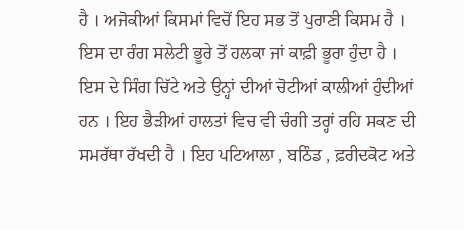ਹੈ । ਅਜੋਕੀਆਂ ਕਿਸਮਾਂ ਵਿਚੋਂ ਇਹ ਸਭ ਤੋਂ ਪੁਰਾਣੀ ਕਿਸਮ ਹੈ । ਇਸ ਦਾ ਰੰਗ ਸਲੇਟੀ ਭੂਰੇ ਤੋਂ ਹਲਕਾ ਜਾਂ ਕਾਫ਼ੀ ਭੂਰਾ ਹੁੰਦਾ ਹੈ । ਇਸ ਦੇ ਸਿੰਗ ਚਿੱਟੇ ਅਤੇ ਉਨ੍ਹਾਂ ਦੀਆਂ ਚੋਟੀਆਂ ਕਾਲੀਆਂ ਹੁੰਦੀਆਂ ਹਨ । ਇਹ ਭੈੜੀਆਂ ਹਾਲਤਾਂ ਵਿਚ ਵੀ ਚੰਗੀ ਤਰ੍ਹਾਂ ਰਹਿ ਸਕਣ ਦੀ ਸਮਰੱਥਾ ਰੱਖਦੀ ਹੈ । ਇਹ ਪਟਿਆਲਾ , ਬਠਿੰਡ , ਫ਼ਰੀਦਕੋਟ ਅਤੇ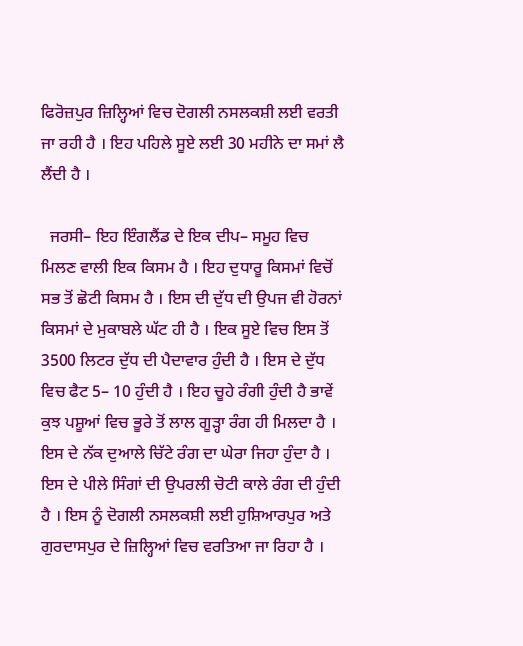ਫਿਰੋਜ਼ਪੁਰ ਜ਼ਿਲ੍ਹਿਆਂ ਵਿਚ ਦੋਗਲੀ ਨਸਲਕਸ਼ੀ ਲਈ ਵਰਤੀ ਜਾ ਰਹੀ ਹੈ । ਇਹ ਪਹਿਲੇ ਸੂਏ ਲਈ 30 ਮਹੀਨੇ ਦਾ ਸਮਾਂ ਲੈ ਲੈਂਦੀ ਹੈ ।

  ਜਰਸੀ– ਇਹ ਇੰਗਲੈਂਡ ਦੇ ਇਕ ਦੀਪ– ਸਮੂਹ ਵਿਚ ਮਿਲਣ ਵਾਲੀ ਇਕ ਕਿਸਮ ਹੈ । ਇਹ ਦੁਧਾਰੂ ਕਿਸਮਾਂ ਵਿਚੋਂ ਸਭ ਤੋਂ ਛੋਟੀ ਕਿਸਮ ਹੈ । ਇਸ ਦੀ ਦੁੱਧ ਦੀ ਉਪਜ ਵੀ ਹੋਰਨਾਂ ਕਿਸਮਾਂ ਦੇ ਮੁਕਾਬਲੇ ਘੱਟ ਹੀ ਹੈ । ਇਕ ਸੂਏ ਵਿਚ ਇਸ ਤੋਂ 3500 ਲਿਟਰ ਦੁੱਧ ਦੀ ਪੈਦਾਵਾਰ ਹੁੰਦੀ ਹੈ । ਇਸ ਦੇ ਦੁੱਧ ਵਿਚ ਫੈਟ 5– 10 ਹੁੰਦੀ ਹੈ । ਇਹ ਚੂਹੇ ਰੰਗੀ ਹੁੰਦੀ ਹੈ ਭਾਵੇਂ ਕੁਝ ਪਸ਼ੂਆਂ ਵਿਚ ਭੂਰੇ ਤੋਂ ਲਾਲ ਗੂੜ੍ਹਾ ਰੰਗ ਹੀ ਮਿਲਦਾ ਹੈ । ਇਸ ਦੇ ਨੱਕ ਦੁਆਲੇ ਚਿੱਟੇ ਰੰਗ ਦਾ ਘੇਰਾ ਜਿਹਾ ਹੁੰਦਾ ਹੈ । ਇਸ ਦੇ ਪੀਲੇ ਸਿੰਗਾਂ ਦੀ ਉਪਰਲੀ ਚੋਟੀ ਕਾਲੇ ਰੰਗ ਦੀ ਹੁੰਦੀ ਹੈ । ਇਸ ਨੂੰ ਦੋਗਲੀ ਨਸਲਕਸ਼ੀ ਲਈ ਹੁਸ਼ਿਆਰਪੁਰ ਅਤੇ ਗੁਰਦਾਸਪੁਰ ਦੇ ਜ਼ਿਲ੍ਹਿਆਂ ਵਿਚ ਵਰਤਿਆ ਜਾ ਰਿਹਾ ਹੈ ।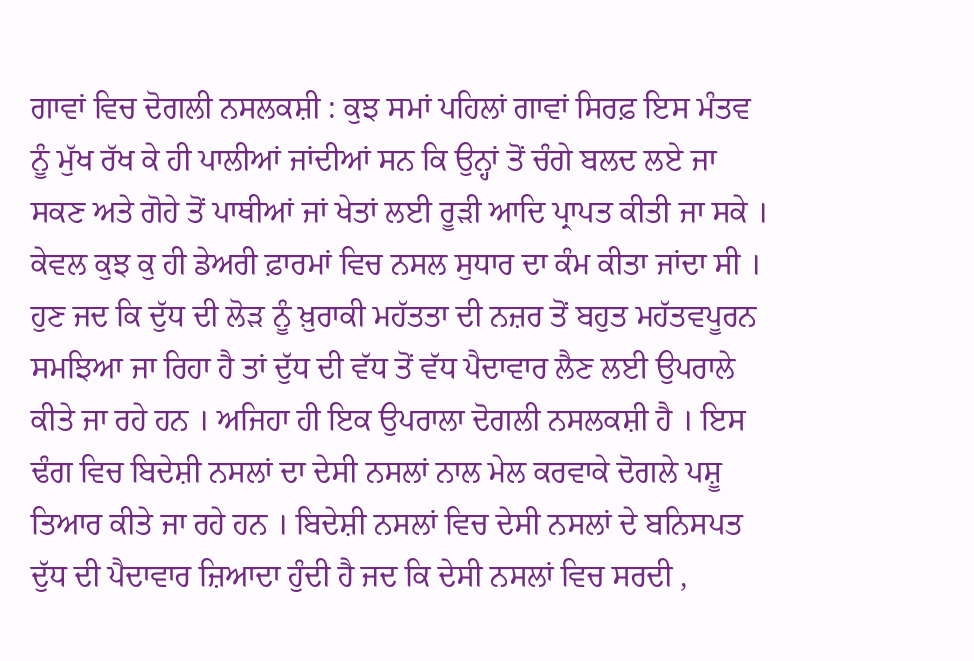ਗਾਵਾਂ ਵਿਚ ਦੋਗਲੀ ਨਸਲਕਸ਼ੀ : ਕੁਝ ਸਮਾਂ ਪਹਿਲਾਂ ਗਾਵਾਂ ਸਿਰਫ਼ ਇਸ ਮੰਤਵ ਨੂੰ ਮੁੱਖ ਰੱਖ ਕੇ ਹੀ ਪਾਲੀਆਂ ਜਾਂਦੀਆਂ ਸਨ ਕਿ ਉਨ੍ਹਾਂ ਤੋਂ ਚੰਗੇ ਬਲਦ ਲਏ ਜਾ ਸਕਣ ਅਤੇ ਗੋਹੇ ਤੋਂ ਪਾਥੀਆਂ ਜਾਂ ਖੇਤਾਂ ਲਈ ਰੂੜੀ ਆਦਿ ਪ੍ਰਾਪਤ ਕੀਤੀ ਜਾ ਸਕੇ । ਕੇਵਲ ਕੁਝ ਕੁ ਹੀ ਡੇਅਰੀ ਫ਼ਾਰਮਾਂ ਵਿਚ ਨਸਲ ਸੁਧਾਰ ਦਾ ਕੰਮ ਕੀਤਾ ਜਾਂਦਾ ਸੀ । ਹੁਣ ਜਦ ਕਿ ਦੁੱਧ ਦੀ ਲੋੜ ਨੂੰ ਖ਼ੁਰਾਕੀ ਮਹੱਤਤਾ ਦੀ ਨਜ਼ਰ ਤੋਂ ਬਹੁਤ ਮਹੱਤਵਪੂਰਨ ਸਮਝਿਆ ਜਾ ਰਿਹਾ ਹੈ ਤਾਂ ਦੁੱਧ ਦੀ ਵੱਧ ਤੋਂ ਵੱਧ ਪੈਦਾਵਾਰ ਲੈਣ ਲਈ ਉਪਰਾਲੇ ਕੀਤੇ ਜਾ ਰਹੇ ਹਨ । ਅਜਿਹਾ ਹੀ ਇਕ ਉਪਰਾਲਾ ਦੋਗਲੀ ਨਸਲਕਸ਼ੀ ਹੈ । ਇਸ ਢੰਗ ਵਿਚ ਬਿਦੇਸ਼ੀ ਨਸਲਾਂ ਦਾ ਦੇਸੀ ਨਸਲਾਂ ਨਾਲ ਮੇਲ ਕਰਵਾਕੇ ਦੋਗਲੇ ਪਸ਼ੂ ਤਿਆਰ ਕੀਤੇ ਜਾ ਰਹੇ ਹਨ । ਬਿਦੇਸ਼ੀ ਨਸਲਾਂ ਵਿਚ ਦੇਸੀ ਨਸਲਾਂ ਦੇ ਬਨਿਸਪਤ ਦੁੱਧ ਦੀ ਪੈਦਾਵਾਰ ਜ਼ਿਆਦਾ ਹੁੰਦੀ ਹੈ ਜਦ ਕਿ ਦੇਸੀ ਨਸਲਾਂ ਵਿਚ ਸਰਦੀ ,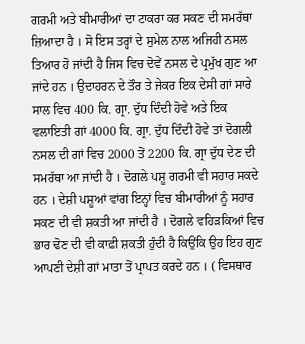ਗਰਮੀ ਅਤੇ ਬੀਮਾਰੀਆਂ ਦਾ ਟਾਕਰਾ ਕਰ ਸਕਣ ਦੀ ਸਮਰੱਥਾ ਜ਼ਿਆਦਾ ਹੈ । ਸੋ ਇਸ ਤਰ੍ਹਾਂ ਦੇ ਸੁਮੇਲ ਨਾਲ ਅਜਿਹੀ ਨਸਲ ਤਿਆਰ ਹੋ ਜਾਂਦੀ ਹੈ ਜਿਸ ਵਿਚ ਦੋਵੇਂ ਨਸਲ ਦੇ ਪ੍ਰਮੁੱਖ ਗੁਣ ਆ ਜਾਂਦੇ ਹਨ । ਉਦਾਹਰਨ ਦੇ ਤੌਰ ਤੇ ਜੇਕਰ ਇਕ ਦੇਸੀ ਗਾਂ ਸਾਰੇ ਸਾਲ ਵਿਚ 400 ਕਿ. ਗ੍ਰਾ. ਦੁੱਧ ਦਿੰਦੀ ਹੋਵੇ ਅਤੇ ਇਕ ਵਲਾਇਤੀ ਗਾਂ 4000 ਕਿ. ਗ੍ਰਾ. ਦੁੱਧ ਦਿੰਦੀ ਹੋਵੇ ਤਾਂ ਦੋਗਲੀ ਨਸਲ ਦੀ ਗਾਂ ਵਿਚ 2000 ਤੋਂ 2200 ਕਿ. ਗ੍ਰਾ ਦੁੱਧ ਦੇਣ ਦੀ ਸਮਰੱਥਾ ਆ ਜਾਂਦੀ ਹੈ । ਦੋਗਲੇ ਪਸ਼ੂ ਗਰਮੀ ਵੀ ਸਹਾਰ ਸਕਦੇ ਹਨ । ਦੇਸ਼ੀ ਪਸ਼ੂਆਂ ਵਾਂਗ ਇਨ੍ਹਾਂ ਵਿਚ ਬੀਮਾਰੀਆਂ ਨੂੰ ਸਹਾਰ ਸਕਣ ਦੀ ਵੀ ਸ਼ਕਤੀ ਆ ਜਾਂਦੀ ਹੈ । ਦੋਗਲੇ ਵਹਿੜਕਿਆਂ ਵਿਚ ਭਾਰ ਢੋਣ ਦੀ ਵੀ ਕਾਫ਼ੀ ਸ਼ਕਤੀ ਹੁੰਦੀ ਹੈ ਕਿਉਂਕਿ ਉਹ ਇਹ ਗੁਣ ਆਪਣੀ ਦੇਸ਼ੀ ਗਾਂ ਮਾਤਾ ਤੋਂ ਪ੍ਰਾਪਤ ਕਰਦੇ ਹਨ । ( ਵਿਸਥਾਰ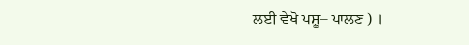ਲਈ ਵੇਖੋ ਪਸ਼ੂ– ਪਾਲਣ ) ।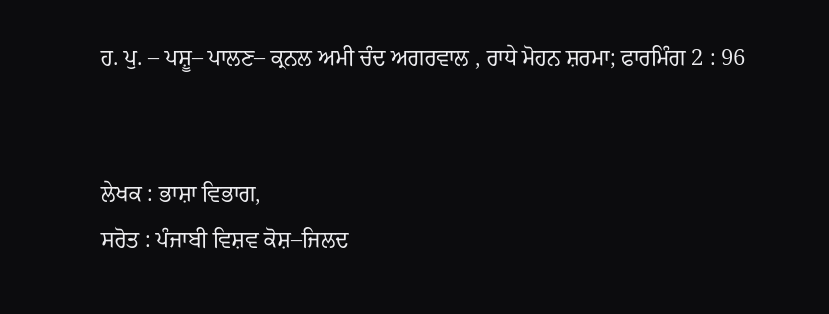ਹ. ਪੁ. – ਪਸ਼ੂ– ਪਾਲਣ– ਕ੍ਰਨਲ ਅਮੀ ਚੰਦ ਅਗਰਵਾਲ , ਰਾਧੇ ਮੋਹਨ ਸ਼ਰਮਾ; ਫਾਰਮਿੰਗ 2 : 96


ਲੇਖਕ : ਭਾਸ਼ਾ ਵਿਭਾਗ,
ਸਰੋਤ : ਪੰਜਾਬੀ ਵਿਸ਼ਵ ਕੋਸ਼–ਜਿਲਦ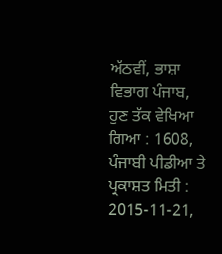ਅੱਠਵੀਂ, ਭਾਸ਼ਾ ਵਿਭਾਗ ਪੰਜਾਬ, ਹੁਣ ਤੱਕ ਵੇਖਿਆ ਗਿਆ : 1608, ਪੰਜਾਬੀ ਪੀਡੀਆ ਤੇ ਪ੍ਰਕਾਸ਼ਤ ਮਿਤੀ : 2015-11-21,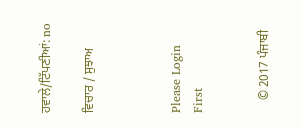ਹਵਾਲੇ/ਟਿੱਪਣੀਆਂ: no

ਵਿਚਾਰ / ਸੁਝਾਅ



Please Login First


    © 2017 ਪੰਜਾਬੀ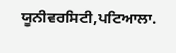ਯੂਨੀਵਰਸਿਟੀ,ਪਟਿਆਲਾ.